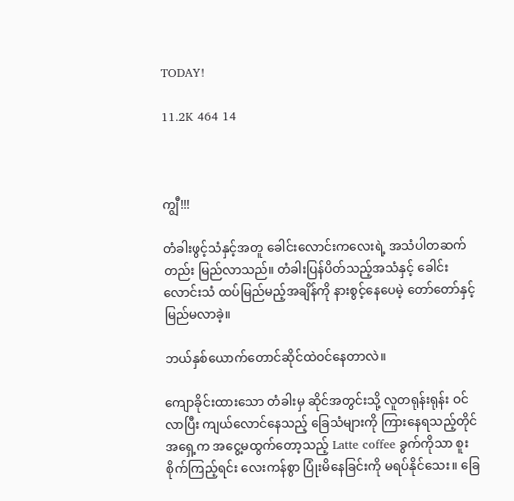TODAY!

11.2K 464 14



ကျွီ!!!

တံခါးဖွင့်သံနှင့်အတူ ခေါင်းလောင်းကလေးရဲ့ အသံပါတဆက်တည်း မြည်လာသည်။ တံခါးပြန်ပိတ်သည့်အသံနှင့် ခေါင်းလောင်းသံ ထပ်မြည်မည့်အချိန်ကို နားစွင့်နေပေမဲ့ တော်တော်နှင့်မြည်မလာခဲ့။

ဘယ်နှစ်ယောက်တောင်ဆိုင်ထဲဝင်နေတာလဲ။

ကျောခိုင်းထားသော တံခါးမှ ဆိုင်အတွင်းသို့ လူတရုန်းရုန်း ဝင်လာပြီး ကျယ်လောင်နေသည့် ခြေသံများကို ကြားနေရသည့်တိုင် အရှေ့က အငွေ့မထွက်တော့သည့် Latte coffee ခွက်ကိုသာ စူးစိုက်ကြည့်ရင်း လေးကန်စွာ ပြုံးမိနေခြင်းကို မရပ်နိုင်သေး။ ခြေ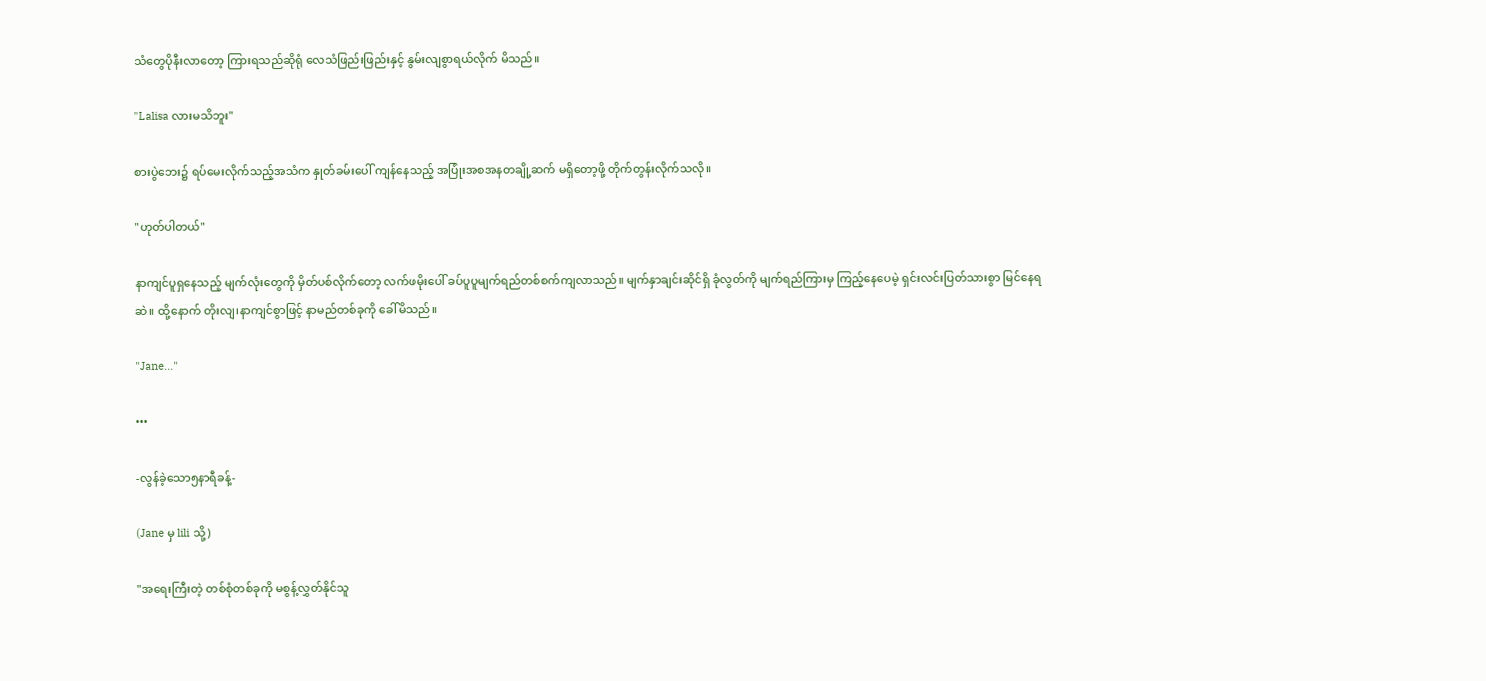သံတွေပိုနီးလာတော့ ကြားရသည်ဆိုရုံ လေသံဖြည်းဖြည်းနှင့် နွမ်းလျစွာရယ်လိုက် မိသည်။

"Lalisa လားမသိဘူး"

စားပွဲဘေး၌ ရပ်မေးလိုက်သည့်အသံက နှုတ်ခမ်းပေါ် ကျန်နေသည့် အပြုံးအစအနတချို့ဆက် မရှိတော့ဖို့ တိုက်တွန်းလိုက်သလို။

"ဟုတ်ပါတယ်"

နာကျင်ပူရှနေသည့် မျက်လုံးတွေကို မှိတ်ပစ်လိုက်တော့ လက်ဖမိုးပေါ် ခပ်ပူပူမျက်ရည်တစ်စက်ကျလာသည်။ မျက်နှာချင်းဆိုင်ရှိ ခုံလွတ်ကို မျက်ရည်ကြားမှ ကြည့်နေပေမဲ့ ရှင်းလင်းပြတ်သားစွာ မြင်နေရဆဲ။ ထို့နောက် တိုးလျ၊နာကျင်စွာဖြင့် နာမည်တစ်ခုကို ခေါ်မိသည်။

"Jane..."

•••

-လွန်ခဲ့သော၅နာရီခန့်-

(Jane မှ lili သို့)

"အရေးကြီးတဲ့ တစ်စုံတစ်ခုကို မစွန့်လွှတ်နိုင်သူ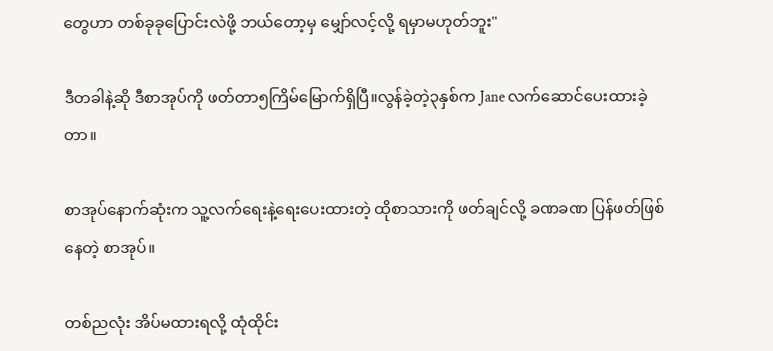တွေဟာ တစ်ခုခုပြောင်းလဲဖို့ ဘယ်တော့မှ မျှော်လင့်လို့ ရမှာမဟုတ်ဘူး"

ဒီတခါနဲ့ဆို ဒီစာအုပ်ကို ဖတ်တာ၅ကြိမ်မြောက်ရှိပြီ။လွန်ခဲ့တဲ့၃နှစ်က Jane လက်ဆောင်ပေးထားခဲ့တာ။

စာအုပ်နောက်ဆုံးက သူ့လက်ရေးနဲ့ရေးပေးထားတဲ့ ထိုစာသားကို ဖတ်ချင်လို့ ခဏခဏ ပြန်ဖတ်ဖြစ်နေတဲ့ စာအုပ်။

တစ်ညလုံး အိပ်မထားရလို့ ထုံထိုင်း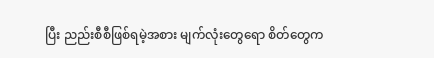ပြီး ညည်းစီစီဖြစ်ရမဲ့အစား မျက်လုံးတွေရော စိတ်တွေက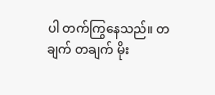ပါ တက်ကြွနေသည်။ တချက် တချက် မိုး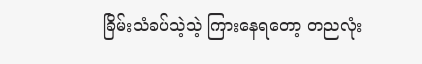ခြိမ်းသံခပ်သဲ့သဲ့ ကြားနေရတော့ တညလုံး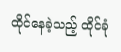ထိုင်နေခဲ့သည့် ထိုင်ခုံ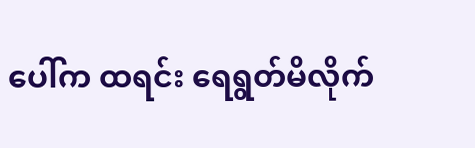ပေါ်က ထရင်း ရေရွတ်မိလိုက်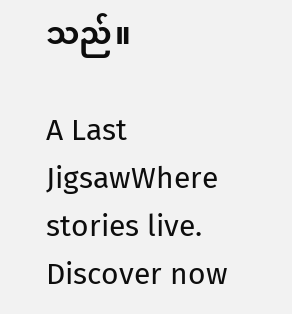သည်။

A Last JigsawWhere stories live. Discover now